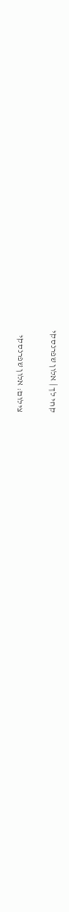קחי לך | אלון שפרנסקי

צילום: אלון שפרנסקי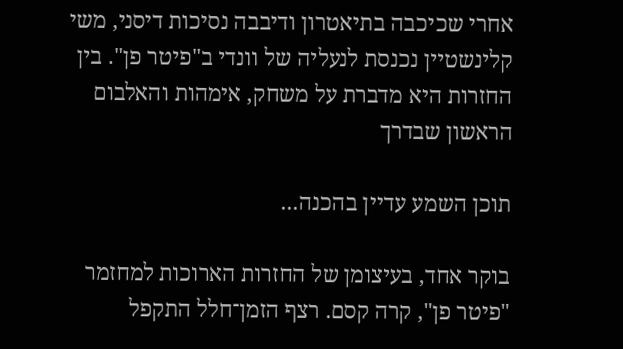אחרי שכיכבה בתיאטרון ודיבבה נסיכות דיסני, משי קלינשטיין נכנסת לנעליה של וונדי ב"פיטר פן". בין החזרות היא מדברת על משחק, אימהות והאלבום הראשון שבדרך

תוכן השמע עדיין בהכנה...

בוקר אחד, בעיצומן של החזרות הארוכות למחזמר "פיטר פן", קרה קסם. רצף הזמן־חלל התקפל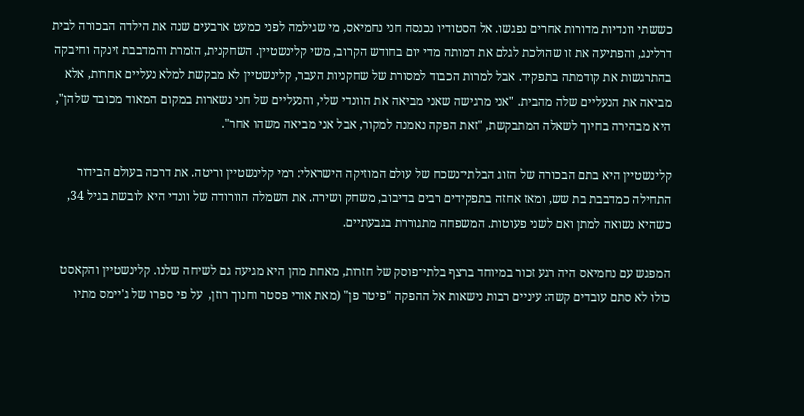כששתי וונדיות מדורות אחרים נפגשו. אל הסטודיו נכנסה חני נחמיאס, מי שגילמה לפני כמעט ארבעים שנה את הילדה הבכורה לבית דרלינג, והפתיעה את זו שהולכת לגלם את דמותה מדי יום בחודש הקרוב, משי קלינשטיין. השחקנית, הזמרת והמדבבת זינקה וחיבקה בהתרגשות את קודמתה בתפקיד. אבל למרות הכבוד למסורת של שחקניות העבר, קלינשטיין לא מבקשת למלא נעליים אחרות, אלא מביאה את הנעליים שלה מהבית. "אני מרגישה שאני מביאה את הוונדי שלי, והנעליים של חני נשארות במקום המאוד מכובד שלהן", היא מבהירה בחיוך לשאלה המתבקשת, "זאת הפקה נאמנה למקור, אבל אני מביאה משהו אחר".

קלינשטיין היא בתם הבכורה של הזוג הבלתי־נשכח של עולם המוזיקה הישראלי: רמי קלינשטיין וריטה. את דרכה בעולם הבידור התחילה כמדבבת בת שש, ומאז אחזה בתפקידים רבים בדיבוב, משחק ושירה. את השמלה הוורודה של וונדי היא לובשת בגיל 34, כשהיא נשואה למתן ואם לשני פעוטות. המשפחה מתגוררת בגבעתיים.

המפגש עם נחמיאס היה רגע זכור במיוחד ברצף בלתי־פוסק של חזרות, מאחת מהן היא מגיעה גם לשיחה שלנו. קלינשטיין והקאסט כולו לא סתם עובדים קשה: עיניים רבות נישאות אל ההפקה "פיטר פן" (מאת אורי פסטר וחנוך רוזן,  על פי ספרו של ג'יימס מתיו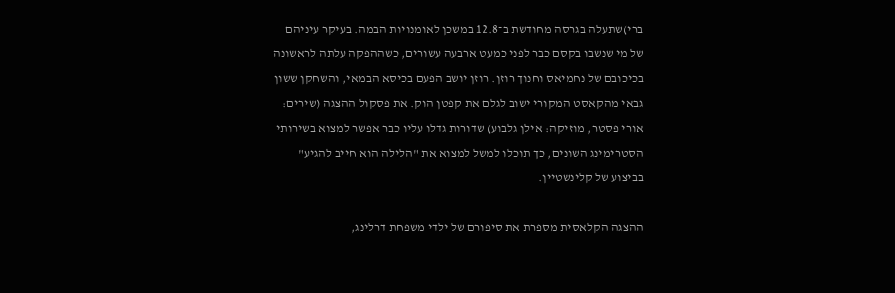ברי)שתעלה בגרסה מחודשת ב־12.8 במשכן לאומנויות הבמה. בעיקר עיניהם של מי שנשבו בקסם כבר לפני כמעט ארבעה עשורים, כשההפקה עלתה לראשונה בכיכובם של נחמיאס וחנוך רוזן. רוזן יושב הפעם בכיסא הבמאי, והשחקן ששון גבאי מהקאסט המקורי ישוב לגלם את קפטן הוק. את פסקול ההצגה (שירים: אורי פסטר, מוזיקה: אילן גלבוע) שדורות גדלו עליו כבר אפשר למצוא בשירותי הסטרימינג השונים, כך תוכלו למשל למצוא את "הלילה הוא חייב להגיע" בביצוע של קלינשטיין.

ההצגה הקלאסית מספרת את סיפורם של ילדי משפחת דרלינג,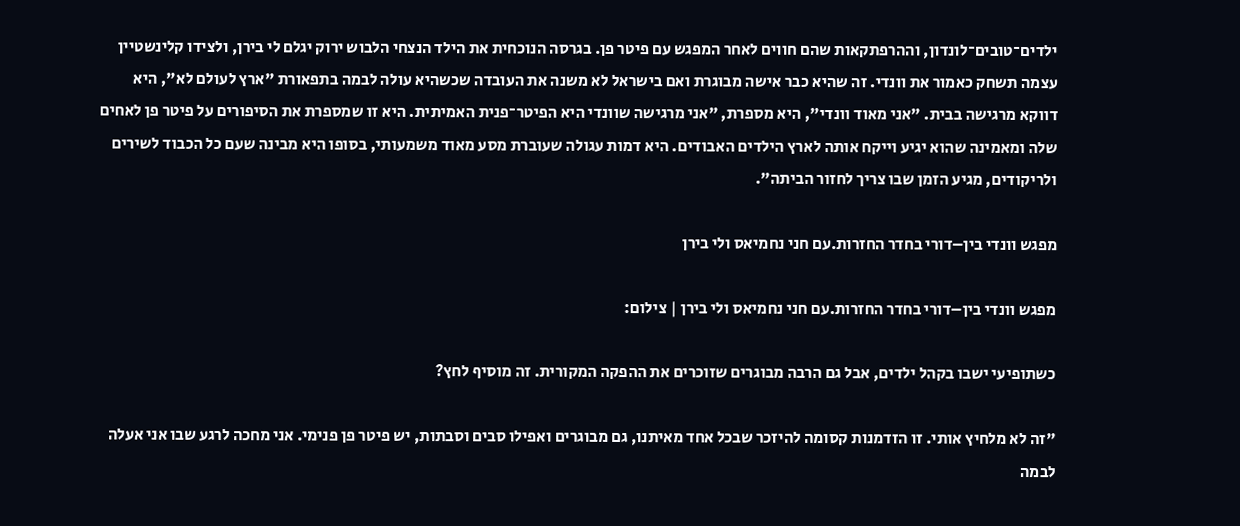ילדים־טובים־לונדון, וההרפתקאות שהם חווים לאחר המפגש עם פיטר פן. בגרסה הנוכחית את הילד הנצחי הלבוש ירוק יגלם לי בירן, ולצידו קלינשטיין עצמה תשחק כאמור את וונדי. זה שהיא כבר אישה מבוגרת ואם בישראל לא משנה את העובדה שכשהיא עולה לבמה בתפאורת "ארץ לעולם לא", היא דווקא מרגישה בבית. "אני מאוד וונדי", היא מספרת, "אני מרגישה שוונדי היא הפיטר־פנית האמיתית. היא זו שמספרת את הסיפורים על פיטר פן לאחים שלה ומאמינה שהוא יגיע וייקח אותה לארץ הילדים האבודים. היא דמות עגולה שעוברת מסע מאוד משמעותי, בסופו היא מבינה שעם כל הכבוד לשירים ולריקודים, מגיע הזמן שבו צריך לחזור הביתה".

מפגש וונדי בין–דורי בחדר החזרות.עם חני נחמיאס ולי בירן

מפגש וונדי בין–דורי בחדר החזרות.עם חני נחמיאס ולי בירן | צילום:

כשתופיעי ישבו בקהל ילדים, אבל גם הרבה מבוגרים שזוכרים את ההפקה המקורית. זה מוסיף לחץ?

"זה לא מלחיץ אותי. זו הזדמנות קסומה להיזכר שבכל אחד מאיתנו, גם מבוגרים ואפילו סבים וסבתות, יש פיטר פן פנימי. אני מחכה לרגע שבו אני אעלה לבמה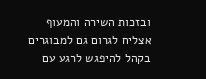ובזכות השירה והמעוף אצליח לגרום גם למבוגרים בקהל להיפגש לרגע עם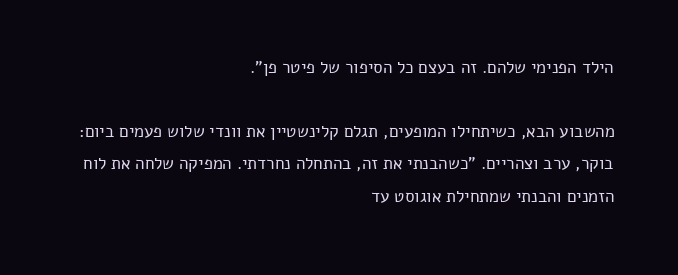הילד הפנימי שלהם. זה בעצם כל הסיפור של פיטר פן".

מהשבוע הבא, כשיתחילו המופעים, תגלם קלינשטיין את וונדי שלוש פעמים ביום: בוקר, ערב וצהריים. "כשהבנתי את זה, בהתחלה נחרדתי. המפיקה שלחה את לוח הזמנים והבנתי שמתחילת אוגוסט עד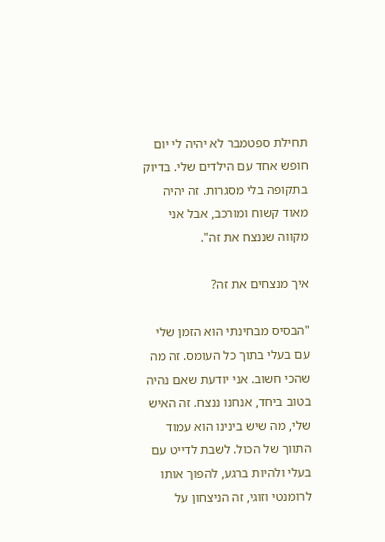תחילת ספטמבר לא יהיה לי יום חופש אחד עם הילדים שלי. בדיוק בתקופה בלי מסגרות. זה יהיה מאוד קשוח ומורכב, אבל אני מקווה שננצח את זה".

איך מנצחים את זה?

"הבסיס מבחינתי הוא הזמן שלי עם בעלי בתוך כל העומס. זה מה שהכי חשוב. אני יודעת שאם נהיה בטוב ביחד, אנחנו ננצח. זה האיש שלי, מה שיש בינינו הוא עמוד התווך של הכול. לשבת לדייט עם בעלי ולהיות ברגע, להפוך אותו לרומנטי וזוגי, זה הניצחון על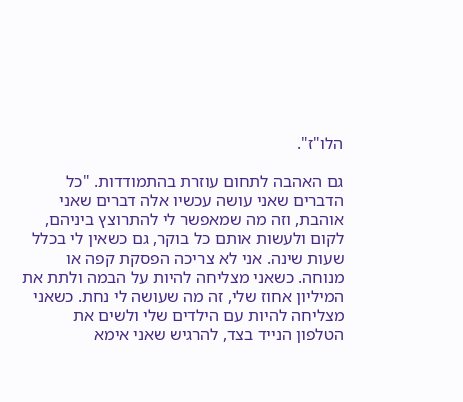הלו"ז".

גם האהבה לתחום עוזרת בהתמודדות. "כל הדברים שאני עושה עכשיו אלה דברים שאני אוהבת, וזה מה שמאפשר לי להתרוצץ ביניהם, לקום ולעשות אותם כל בוקר, גם כשאין לי בכלל שעות שינה. אני לא צריכה הפסקת קפה או מנוחה. כשאני מצליחה להיות על הבמה ולתת את המיליון אחוז שלי, זה מה שעושה לי נחת. כשאני מצליחה להיות עם הילדים שלי ולשים את הטלפון הנייד בצד, להרגיש שאני אימא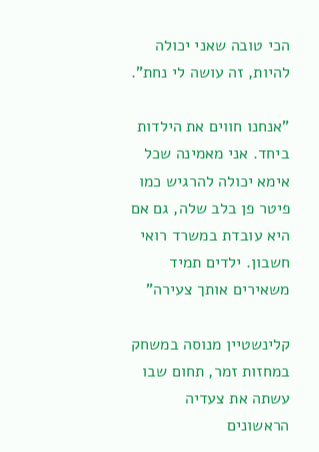הכי טובה שאני יכולה להיות, זה עושה לי נחת".

"אנחנו חווים את הילדות ביחד. אני מאמינה שכל אימא יכולה להרגיש כמו פיטר פן בלב שלה, גם אם היא עובדת במשרד רואי חשבון. ילדים תמיד משאירים אותך צעירה"

קלינשטיין מנוסה במשחק במחזות זמר, תחום שבו עשתה את צעדיה הראשונים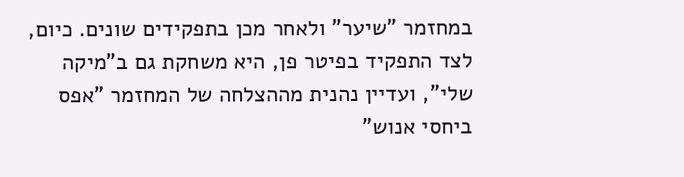במחזמר "שיער" ולאחר מכן בתפקידים שונים. כיום, לצד התפקיד בפיטר פן, היא משחקת גם ב"מיקה שלי", ועדיין נהנית מההצלחה של המחזמר "אפס ביחסי אנוש"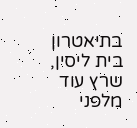בתיאטרון בית ליסין, שרץ עוד מלפני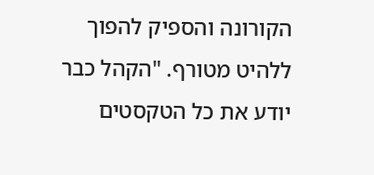הקורונה והספיק להפוך ללהיט מטורף. "הקהל כבר יודע את כל הטקסטים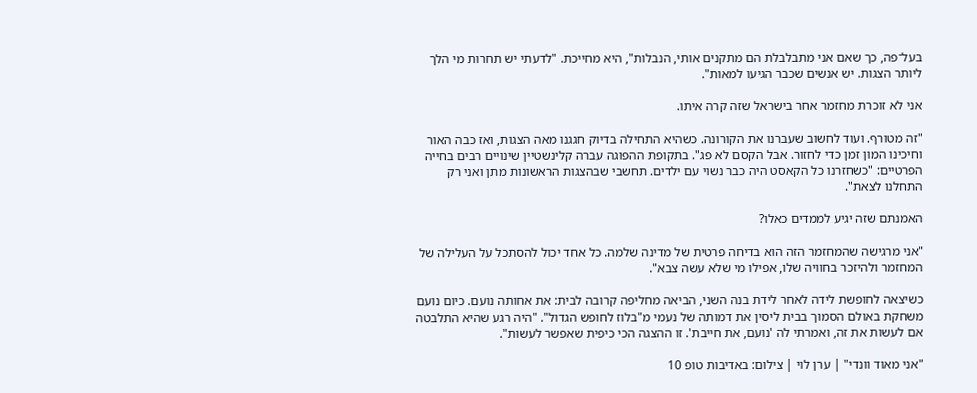בעל־פה, כך שאם אני מתבלבלת הם מתקנים אותי, הנבלות", היא מחייכת. "לדעתי יש תחרות מי הלך ליותר הצגות. יש אנשים שכבר הגיעו למאות".

אני לא זוכרת מחזמר אחר בישראל שזה קרה איתו.

"זה מטורף. ועוד לחשוב שעברנו את הקורונה. כשהיא התחילה בדיוק חגגנו מאה הצגות, ואז כבה האור וחיכינו המון זמן כדי לחזור. אבל הקסם לא פג". בתקופת ההפוגה עברה קלינשטיין שינויים רבים בחייה הפרטיים: "כשחזרנו כל הקאסט היה כבר נשוי עם ילדים. תחשבי שבהצגות הראשונות מתן ואני רק התחלנו לצאת".

האמנתם שזה יגיע לממדים כאלו?

"אני מרגישה שהמחזמר הזה הוא בדיחה פרטית של מדינה שלמה. כל אחד יכול להסתכל על העלילה של המחזמר ולהיזכר בחוויה שלו, אפילו מי שלא עשה צבא".

כשיצאה לחופשת לידה לאחר לידת בנה השני, הביאה מחליפה קרובה לבית: את אחותה נועם. כיום נועם משחקת באולם הסמוך בבית ליסין את דמותה של נעמי מ"בלוז לחופש הגדול". "היה רגע שהיא התלבטה אם לעשות את זה, ואמרתי לה 'נועם, את חייבת'. זו ההצגה הכי כיפית שאפשר לעשות".

"אני מאוד וונדי" | ערן לוי | צילום: באדיבות טופ 10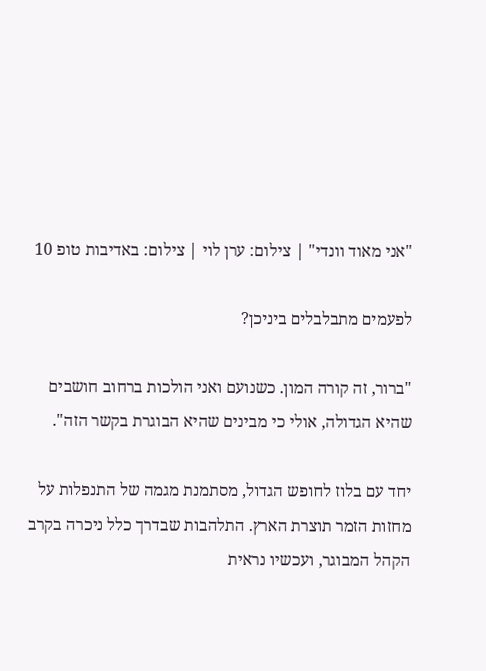"אני מאוד וונדי" | צילום: ערן לוי | צילום: באדיבות טופ 10

לפעמים מתבלבלים ביניכן?

"ברור, זה קורה המון. כשנועם ואני הולכות ברחוב חושבים שהיא הגדולה, אולי כי מבינים שהיא הבוגרת בקשר הזה".

יחד עם בלוז לחופש הגדול, מסתמנת מגמה של התנפלות על מחזות הזמר תוצרת הארץ. התלהבות שבדרך כלל ניכרה בקרב הקהל המבוגר, ועכשיו נראית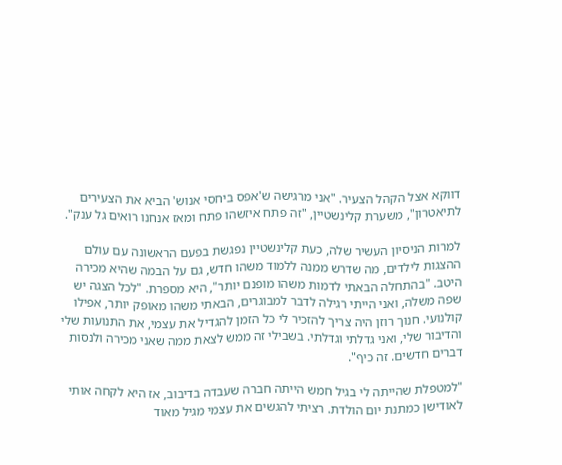דווקא אצל הקהל הצעיר. "אני מרגישה ש'אפס ביחסי אנוש' הביא את הצעירים לתיאטרון", משערת קלינשטיין, "זה פתח איזשהו פתח ומאז אנחנו רואים גל ענק".

למרות הניסיון העשיר שלה, כעת קלינשטיין נפגשת בפעם הראשונה עם עולם ההצגות לילדים, מה שדרש ממנה ללמוד משהו חדש, גם על הבמה שהיא מכירה היטב. "בהתחלה הבאתי לדמות משהו מופנם יותר", היא מספרת. "לכל הצגה יש שפה משלה, ואני הייתי רגילה לדבר למבוגרים, הבאתי משהו מאופק יותר, אפילו קולנועי. חנוך רוזן היה צריך להזכיר לי כל הזמן להגדיל את עצמי, את התנועות שלי והדיבור שלי, ואני גדלתי וגדלתי. בשבילי זה ממש לצאת ממה שאני מכירה ולנסות דברים חדשים. זה כיף".

"למטפלת שהייתה לי בגיל חמש הייתה חברה שעבדה בדיבוב, אז היא לקחה אותי לאודישן כמתנת יום הולדת. רציתי להגשים את עצמי מגיל מאוד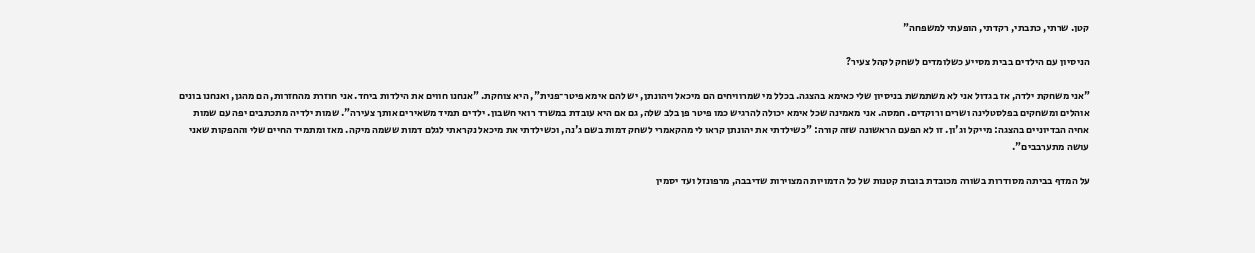קטן. שרתי, כתבתי, רקדתי, הופעתי למשפחה"

הניסיון עם הילדים בבית מסייע כשלומדים לשחק לקהל צעיר?

"אני משחקת ילדה, אז בגדול אני לא משתמשת בניסיון שלי כאימא בהצגה. בכלל מי שמרוויחים הם מיכאל ויהונתן, יש להם אימא פיטר־פנית", היא צוחקת. "אנחנו חווים את הילדות ביחד. אני חוזרת מהחזרות, הם מהגן, ואנחנו בונים אוהלים ומשחקים בפלסטלינה ושרים ורוקדים. חמסה. אני מאמינה שכל אימא יכולה להרגיש כמו פיטר פן בלב שלה, גם אם היא עובדת במשרד רואי חשבון. ילדים תמיד משאירים אותך צעירה". שמות ילדיה מתכתבים יפה עם שמות אחיה הבדיוניים בהצגה: מייקל וג'ון. זו לא הפעם הראשונה שזה קורה: "כשילדתי את יהונתן קראו לי מהקאמרי לשחק דמות בשם ג'נה, וכשילדתי את מיכאל נקראתי לגלם דמות ששמה מיקה. מאז ומתמיד החיים שלי וההפקות שאני עושה מתערבבים".

על המדף בביתה מסודרות בשורה מכובדת בובות קטנות של כל הדמויות המצוירות שדיבבה, מרפונזל ועד יסמין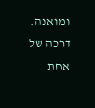ומואנה. דרכה של אחת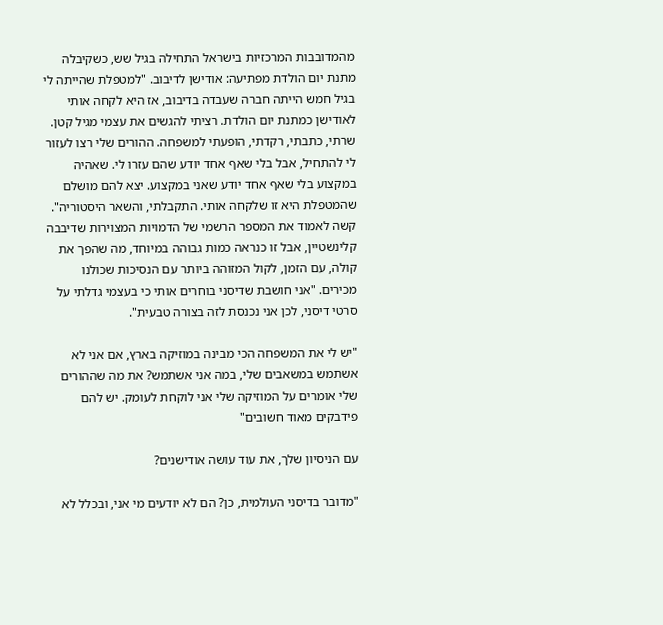מהמדובבות המרכזיות בישראל התחילה בגיל שש, כשקיבלה מתנת יום הולדת מפתיעה: אודישן לדיבוב. "למטפלת שהייתה לי בגיל חמש הייתה חברה שעבדה בדיבוב, אז היא לקחה אותי לאודישן כמתנת יום הולדת. רציתי להגשים את עצמי מגיל קטן. שרתי, כתבתי, רקדתי, הופעתי למשפחה. ההורים שלי רצו לעזור לי להתחיל, אבל בלי שאף אחד יודע שהם עזרו לי. שאהיה במקצוע בלי שאף אחד יודע שאני במקצוע. יצא להם מושלם שהמטפלת היא זו שלקחה אותי. התקבלתי, והשאר היסטוריה". קשה לאמוד את המספר הרשמי של הדמויות המצוירות שדיבבה קלינשטיין, אבל זו כנראה כמות גבוהה במיוחד, מה שהפך את קולה, עם הזמן, לקול המזוהה ביותר עם הנסיכות שכולנו מכירים. "אני חושבת שדיסני בוחרים אותי כי בעצמי גדלתי על סרטי דיסני, לכן אני נכנסת לזה בצורה טבעית".

"יש לי את המשפחה הכי מבינה במוזיקה בארץ, אם אני לא אשתמש במשאבים שלי, במה אני אשתמש? את מה שההורים שלי אומרים על המוזיקה שלי אני לוקחת לעומק. יש להם פידבקים מאוד חשובים"

עם הניסיון שלך, את עוד עושה אודישנים?

"מדובר בדיסני העולמית, כן? הם לא יודעים מי אני, ובכלל לא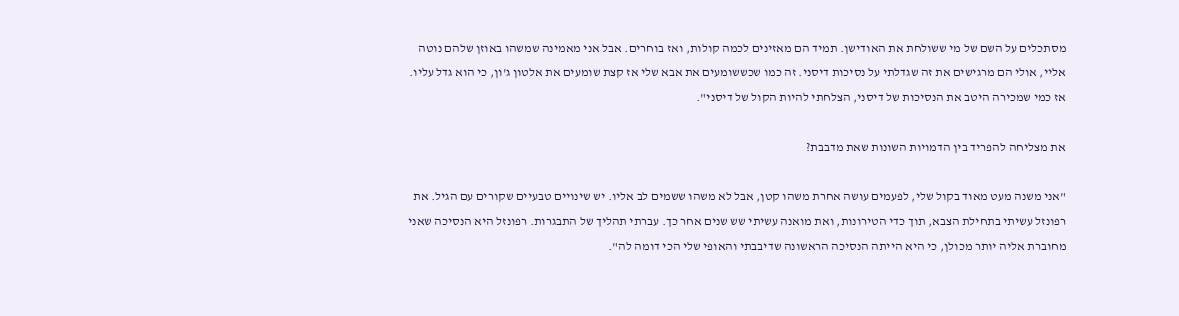מסתכלים על השם של מי ששולחת את האודישן. תמיד הם מאזינים לכמה קולות, ואז בוחרים. אבל אני מאמינה שמשהו באוזן שלהם נוטה אליי, אולי הם מרגישים את זה שגדלתי על נסיכות דיסני. זה כמו שכששומעים את אבא שלי אז קצת שומעים את אלטון ג'ון, כי הוא גדל עליו. אז כמי שמכירה היטב את הנסיכות של דיסני, הצלחתי להיות הקול של דיסני".

את מצליחה להפריד בין הדמויות השונות שאת מדבבת?

"אני משנה מעט מאוד בקול שלי, לפעמים עושה אחרת משהו קטן, אבל לא משהו ששמים לב אליו. יש שינויים טבעיים שקורים עם הגיל. את רפונזל עשיתי בתחילת הצבא, תוך כדי הטירונות, ואת מואנה עשיתי שש שנים אחר כך. עברתי תהליך של התבגרות. רפונזל היא הנסיכה שאני מחוברת אליה יותר מכולן, כי היא הייתה הנסיכה הראשונה שדיבבתי והאופי שלי הכי דומה לה".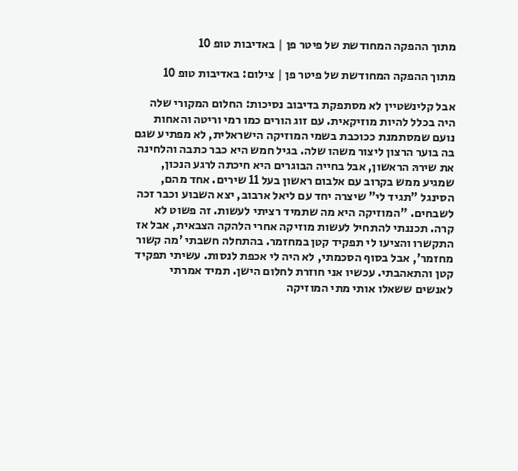מתוך ההפקה המחודשת של פיטר פן | באדיבות טופ 10

מתוך ההפקה המחודשת של פיטר פן | צילום: באדיבות טופ 10

אבל קלינשטיין לא מסתפקת בדיבוב נסיכות: החלום המקורי שלה היה בכלל להיות מוזיקאית. עם זוג הורים כמו רמי וריטה והאחות נועם שמסתמנת ככוכבת בשמי המוזיקה הישראלית, לא מפתיע שגם בה בוער הרצון ליצור משהו שלה. בגיל חמש היא כבר כתבה והלחינה את שירהּ הראשון, אבל בחייה הבוגרים היא חיכתה לרגע הנכון, שמגיע ממש בקרוב עם אלבום ראשון בעל 11 שירים. אחד מהם, הסינגל "תגיד לי" שיצרה יחד עם ליאל ארבוב, יצא השבוע וכבר זכה לשבחים. "המוזיקה היא מה שתמיד רציתי לעשות. זה פשוט לא קרה. תכננתי להתחיל לעשות מוזיקה אחרי הלהקה הצבאית, אבל אז התקשרו והציעו לי תפקיד קטן במחזמר. בהתחלה חשבתי 'מה קשור מחזמר', אבל בסוף הסכמתי, לא היה לי אכפת לנסות. עשיתי תפקיד קטן והתאהבתי. עכשיו אני חוזרת לחלום הישן. תמיד אמרתי לאנשים ששאלו אותי מתי המוזיקה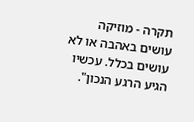תקרה - מוזיקה עושים באהבה או לא עושים בכלל. עכשיו הגיע הרגע הנכון".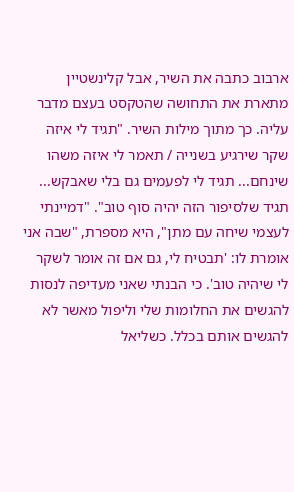ארבוב כתבה את השיר, אבל קלינשטיין מתארת את התחושה שהטקסט בעצם מדבר עליה. כך מתוך מילות השיר. "תגיד לי איזה שקר שירגיע בשנייה / תאמר לי איזה משהו שינחם... תגיד לי לפעמים גם בלי שאבקש... תגיד שלסיפור הזה יהיה סוף טוב". "דמיינתי לעצמי שיחה עם מתן", היא מספרת, "שבה אני אומרת לו: 'תבטיח לי, גם אם זה אומר לשקר לי שיהיה טוב'. כי הבנתי שאני מעדיפה לנסות להגשים את החלומות שלי וליפול מאשר לא להגשים אותם בכלל. כשליאל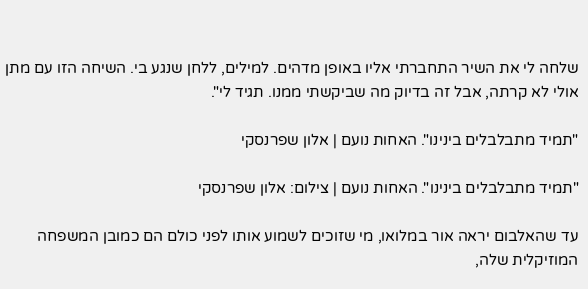שלחה לי את השיר התחברתי אליו באופן מדהים. למילים, ללחן שנגע בי. השיחה הזו עם מתן אולי לא קרתה, אבל זה בדיוק מה שביקשתי ממנו. תגיד לי".

"תמיד מתבלבלים בינינו". האחות נועם | אלון שפרנסקי

"תמיד מתבלבלים בינינו". האחות נועם | צילום: אלון שפרנסקי

עד שהאלבום יראה אור במלואו, מי שזוכים לשמוע אותו לפני כולם הם כמובן המשפחה המוזיקלית שלה,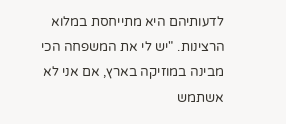לדעותיהם היא מתייחסת במלוא הרצינות. "יש לי את המשפחה הכי מבינה במוזיקה בארץ, אם אני לא אשתמש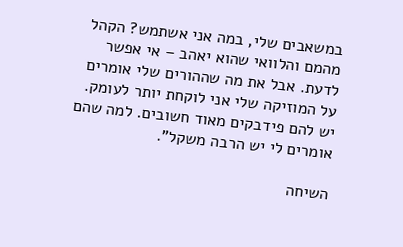במשאבים שלי, במה אני אשתמש? הקהל מהמם והלוואי שהוא יאהב – אי אפשר לדעת. אבל את מה שההורים שלי אומרים על המוזיקה שלי אני לוקחת יותר לעומק. יש להם פידבקים מאוד חשובים. למה שהם אומרים לי יש הרבה משקל".

השיחה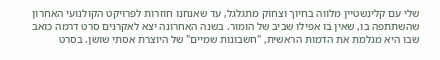שלי עם קלינשטיין מלווה בחיוך וצחוק מתגלגל, עד שאנחנו חוזרות לפרויקט הקולנועי האחרון שהשתתפה בו, שאין בו אפילו שביב של הומור. בשנה האחרונה יצא לאקרנים סרט דרמה כואב שבו היא מגלמת את הדמות הראשית, "חשבונות שמיים" של היוצרת אסתי שושן. בסרט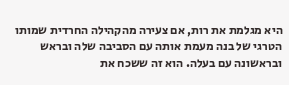היא מגלמת את רות, אם צעירה מהקהילה החרדית שמותו הטרגי של בנה מעמת אותה עם הסביבה שלה ובראש ובראשונה עם בעלה. הוא זה ששכח את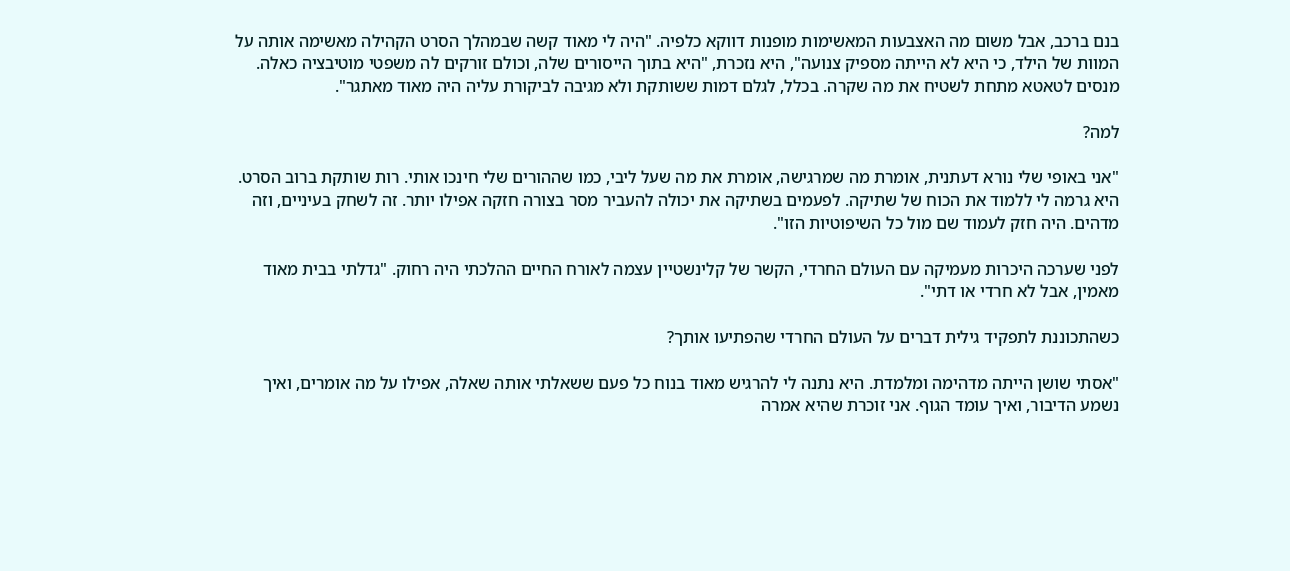בנם ברכב, אבל משום מה האצבעות המאשימות מופנות דווקא כלפיה. "היה לי מאוד קשה שבמהלך הסרט הקהילה מאשימה אותה על המוות של הילד, כי היא לא הייתה מספיק צנועה", היא נזכרת, "היא בתוך הייסורים שלה, וכולם זורקים לה משפטי מוטיבציה כאלה. מנסים לטאטא מתחת לשטיח את מה שקרה. בכלל, לגלם דמות ששותקת ולא מגיבה לביקורת עליה היה מאוד מאתגר".

למה?

"אני באופי שלי נורא דעתנית, אומרת מה שמרגישה, אומרת את מה שעל ליבי, כמו שההורים שלי חינכו אותי. רות שותקת ברוב הסרט. היא גרמה לי ללמוד את הכוח של שתיקה. לפעמים בשתיקה את יכולה להעביר מסר בצורה חזקה אפילו יותר. זה לשחק בעיניים, וזה מדהים. היה חזק לעמוד שם מול כל השיפוטיות הזו".

לפני שערכה היכרות מעמיקה עם העולם החרדי, הקשר של קלינשטיין עצמה לאורח החיים ההלכתי היה רחוק. "גדלתי בבית מאוד מאמין, אבל לא חרדי או דתי".

כשהתכוננת לתפקיד גילית דברים על העולם החרדי שהפתיעו אותך?

"אסתי שושן הייתה מדהימה ומלמדת. היא נתנה לי להרגיש מאוד בנוח כל פעם ששאלתי אותה שאלה, אפילו על מה אומרים, ואיך נשמע הדיבור, ואיך עומד הגוף. אני זוכרת שהיא אמרה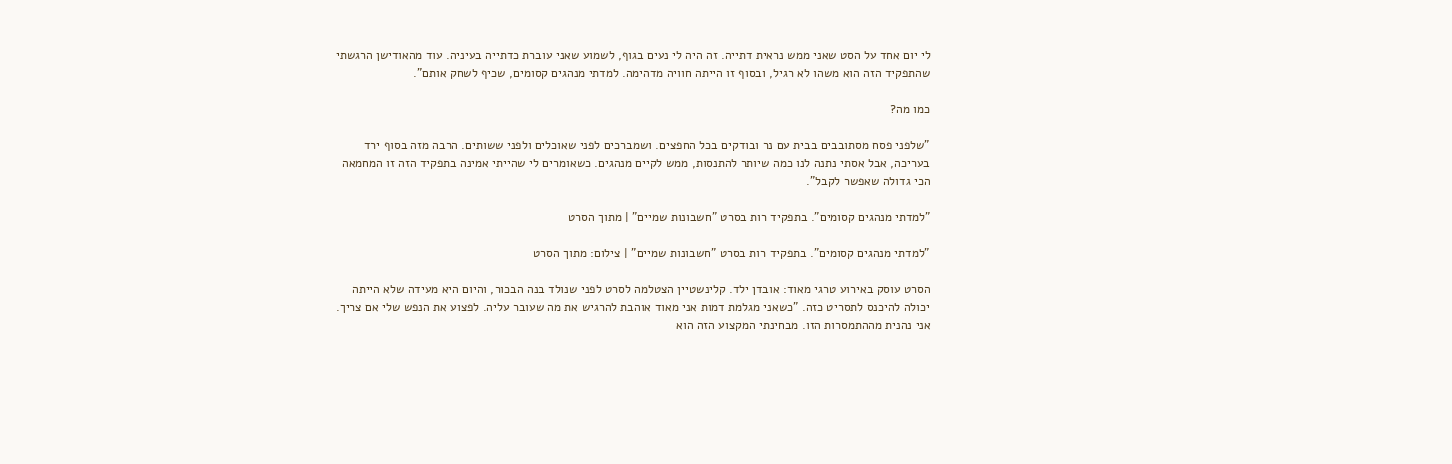לי יום אחד על הסט שאני ממש נראית דתייה. זה היה לי נעים בגוף, לשמוע שאני עוברת כדתייה בעיניה. עוד מהאודישן הרגשתי שהתפקיד הזה הוא משהו לא רגיל, ובסוף זו הייתה חוויה מדהימה. למדתי מנהגים קסומים, שכיף לשחק אותם".

כמו מה?

"שלפני פסח מסתובבים בבית עם נר ובודקים בכל החפצים. ושמברכים לפני שאוכלים ולפני ששותים. הרבה מזה בסוף ירד בעריכה, אבל אסתי נתנה לנו כמה שיותר להתנסות, ממש לקיים מנהגים. כשאומרים לי שהייתי אמינה בתפקיד הזה זו המחמאה הכי גדולה שאפשר לקבל".

"למדתי מנהגים קסומים". בתפקיד רות בסרט "חשבונות שמיים" | מתוך הסרט

"למדתי מנהגים קסומים". בתפקיד רות בסרט "חשבונות שמיים" | צילום: מתוך הסרט

הסרט עוסק באירוע טרגי מאוד: אובדן ילד. קלינשטיין הצטלמה לסרט לפני שנולד בנה הבכור, והיום היא מעידה שלא הייתה יכולה להיכנס לתסריט כזה. "כשאני מגלמת דמות אני מאוד אוהבת להרגיש את מה שעובר עליה. לפצוע את הנפש שלי אם צריך. אני נהנית מההתמסרות הזו. מבחינתי המקצוע הזה הוא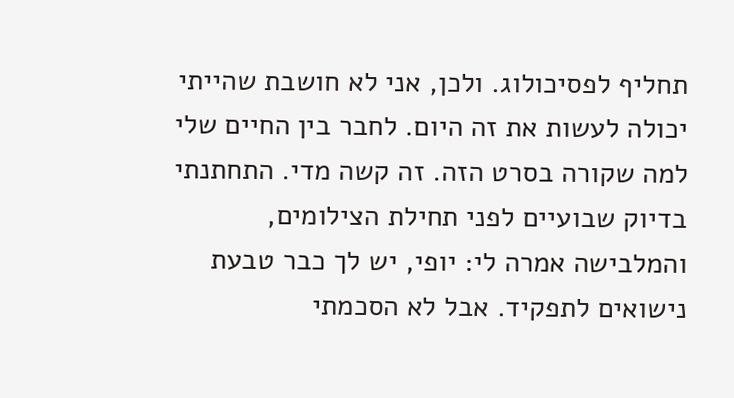תחליף לפסיכולוג. ולכן, אני לא חושבת שהייתי יכולה לעשות את זה היום. לחבר בין החיים שלי למה שקורה בסרט הזה. זה קשה מדי. התחתנתי בדיוק שבועיים לפני תחילת הצילומים, והמלבישה אמרה לי: יופי, יש לך כבר טבעת נישואים לתפקיד. אבל לא הסכמתי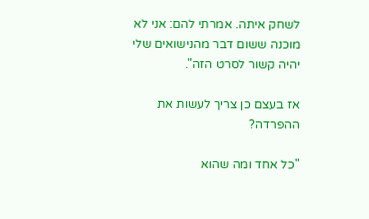לשחק איתה. אמרתי להם: אני לא מוכנה ששום דבר מהנישואים שלי יהיה קשור לסרט הזה".

אז בעצם כן צריך לעשות את ההפרדה?

"כל אחד ומה שהוא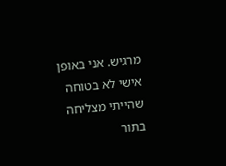מרגיש. אני באופן אישי לא בטוחה שהייתי מצליחה בתור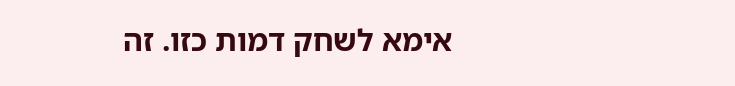אימא לשחק דמות כזו. זה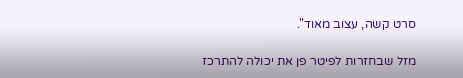סרט קשה, עצוב מאוד".

מזל שבחזרות לפיטר פן את יכולה להתרכז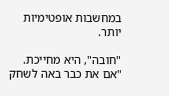במחשבות אופטימיות יותר.

"חובה", היא מחייכת. "אם את כבר באה לשחק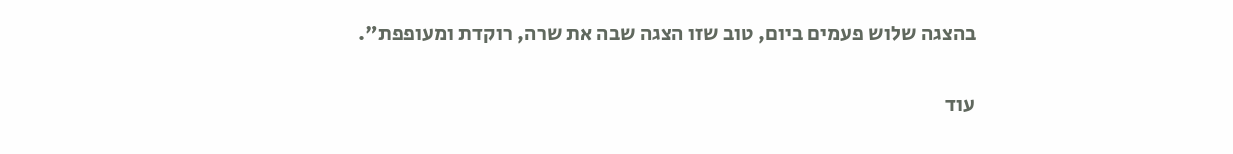בהצגה שלוש פעמים ביום, טוב שזו הצגה שבה את שרה, רוקדת ומעופפת".

עוד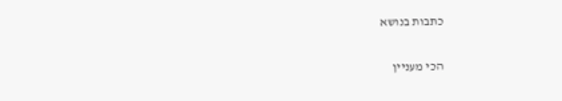כתבות בנושא

הכי מעניין